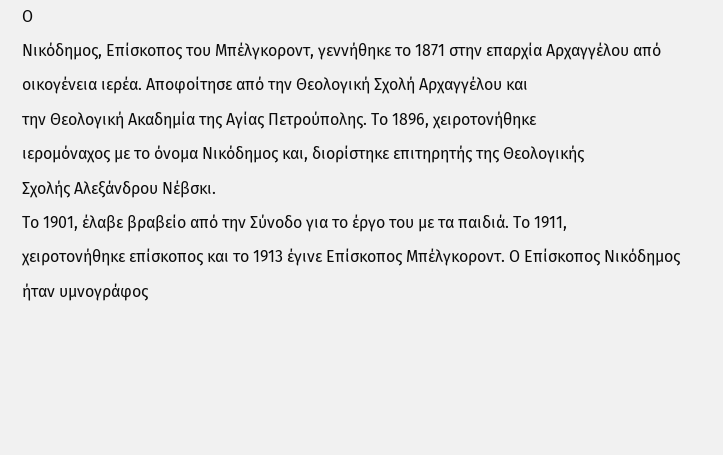Ο
Νικόδημος, Επίσκοπος του Μπέλγκοροντ, γεννήθηκε το 1871 στην επαρχία Αρχαγγέλου από οικογένεια ιερέα. Αποφοίτησε από την Θεολογική Σχολή Αρχαγγέλου και
την Θεολογική Ακαδημία της Αγίας Πετρούπολης. Το 1896, χειροτονήθηκε
ιερομόναχος με το όνομα Νικόδημος και, διορίστηκε επιτηρητής της Θεολογικής
Σχολής Αλεξάνδρου Νέβσκι.
Το 1901, έλαβε βραβείο από την Σύνοδο για το έργο του με τα παιδιά. Το 1911,
χειροτονήθηκε επίσκοπος και το 1913 έγινε Επίσκοπος Μπέλγκοροντ. Ο Επίσκοπος Νικόδημος
ήταν υμνογράφος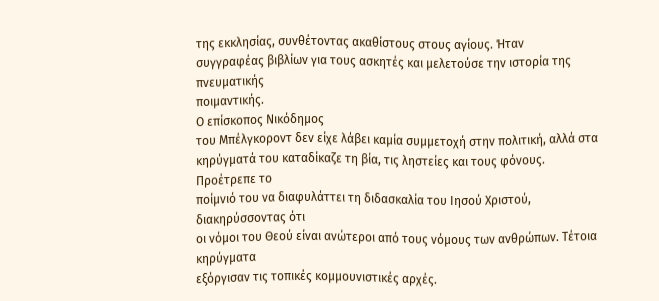της εκκλησίας, συνθέτοντας ακαθίστους στους αγίους. Ήταν
συγγραφέας βιβλίων για τους ασκητές και μελετούσε την ιστορία της πνευματικής
ποιμαντικής.
Ο επίσκοπος Νικόδημος
του Μπέλγκοροντ δεν είχε λάβει καμία συμμετοχή στην πολιτική, αλλά στα
κηρύγματά του καταδίκαζε τη βία, τις ληστείες και τους φόνους. Προέτρεπε το
ποίμνιό του να διαφυλάττει τη διδασκαλία του Ιησού Χριστού, διακηρύσσοντας ότι
οι νόμοι του Θεού είναι ανώτεροι από τους νόμους των ανθρώπων. Τέτοια κηρύγματα
εξόργισαν τις τοπικές κομμουνιστικές αρχές.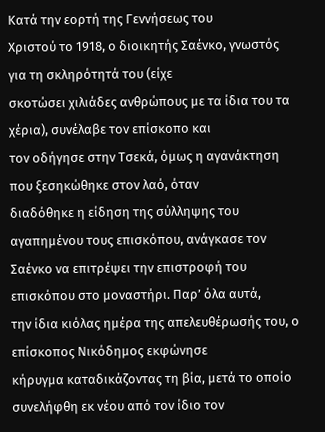Κατά την εορτή της Γεννήσεως του
Χριστού το 1918, ο διοικητής Σαένκο, γνωστός για τη σκληρότητά του (είχε
σκοτώσει χιλιάδες ανθρώπους με τα ίδια του τα χέρια), συνέλαβε τον επίσκοπο και
τον οδήγησε στην Τσεκά, όμως η αγανάκτηση που ξεσηκώθηκε στον λαό, όταν
διαδόθηκε η είδηση της σύλληψης του αγαπημένου τους επισκόπου, ανάγκασε τον
Σαένκο να επιτρέψει την επιστροφή του επισκόπου στο μοναστήρι. Παρ’ όλα αυτά,
την ίδια κιόλας ημέρα της απελευθέρωσής του, ο επίσκοπος Νικόδημος εκφώνησε
κήρυγμα καταδικάζοντας τη βία, μετά το οποίο συνελήφθη εκ νέου από τον ίδιο τον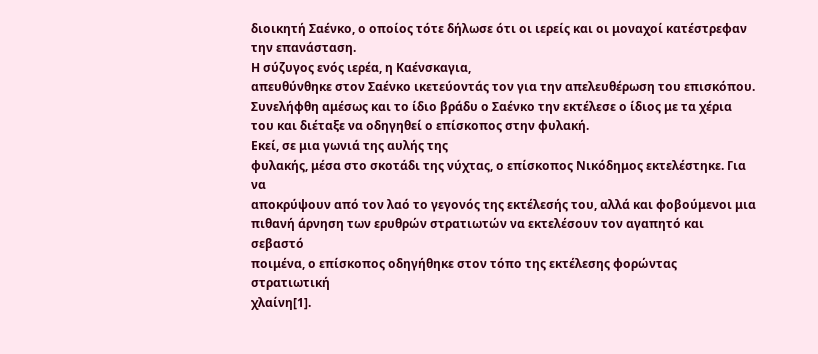διοικητή Σαένκο, ο οποίος τότε δήλωσε ότι οι ιερείς και οι μοναχοί κατέστρεφαν
την επανάσταση.
Η σύζυγος ενός ιερέα, η Καένσκαγια,
απευθύνθηκε στον Σαένκο ικετεύοντάς τον για την απελευθέρωση του επισκόπου.
Συνελήφθη αμέσως και το ίδιο βράδυ ο Σαένκο την εκτέλεσε ο ίδιος με τα χέρια
του και διέταξε να οδηγηθεί ο επίσκοπος στην φυλακή.
Εκεί, σε μια γωνιά της αυλής της
φυλακής, μέσα στο σκοτάδι της νύχτας, ο επίσκοπος Νικόδημος εκτελέστηκε. Για να
αποκρύψουν από τον λαό το γεγονός της εκτέλεσής του, αλλά και φοβούμενοι μια
πιθανή άρνηση των ερυθρών στρατιωτών να εκτελέσουν τον αγαπητό και σεβαστό
ποιμένα, ο επίσκοπος οδηγήθηκε στον τόπο της εκτέλεσης φορώντας στρατιωτική
χλαίνη[1].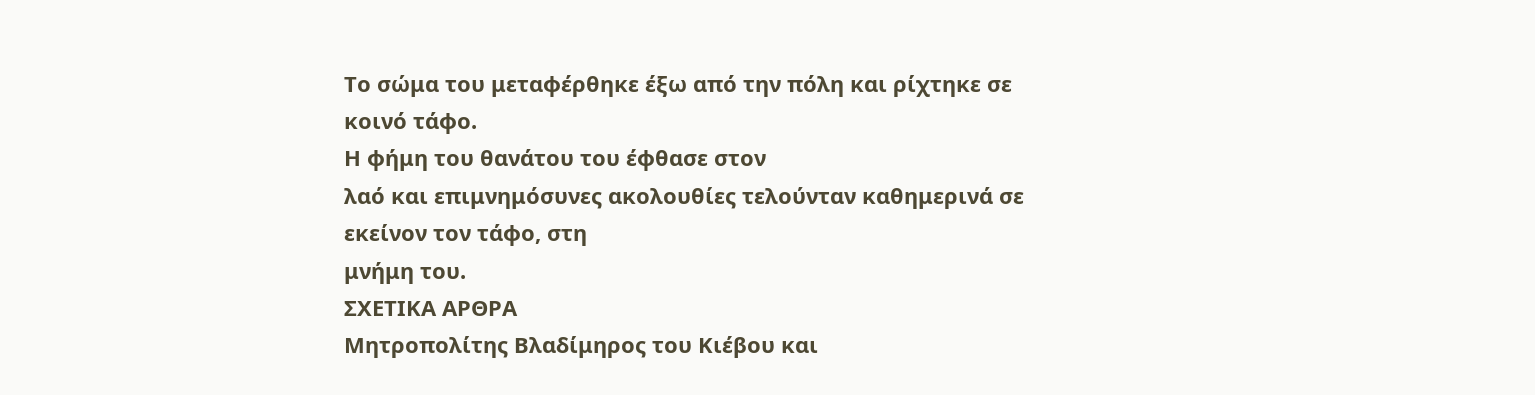Το σώμα του μεταφέρθηκε έξω από την πόλη και ρίχτηκε σε κοινό τάφο.
Η φήμη του θανάτου του έφθασε στον
λαό και επιμνημόσυνες ακολουθίες τελούνταν καθημερινά σε εκείνον τον τάφο, στη
μνήμη του.
ΣΧΕΤΙΚΑ ΑΡΘΡΑ
Μητροπολίτης Βλαδίμηρος του Κιέβου και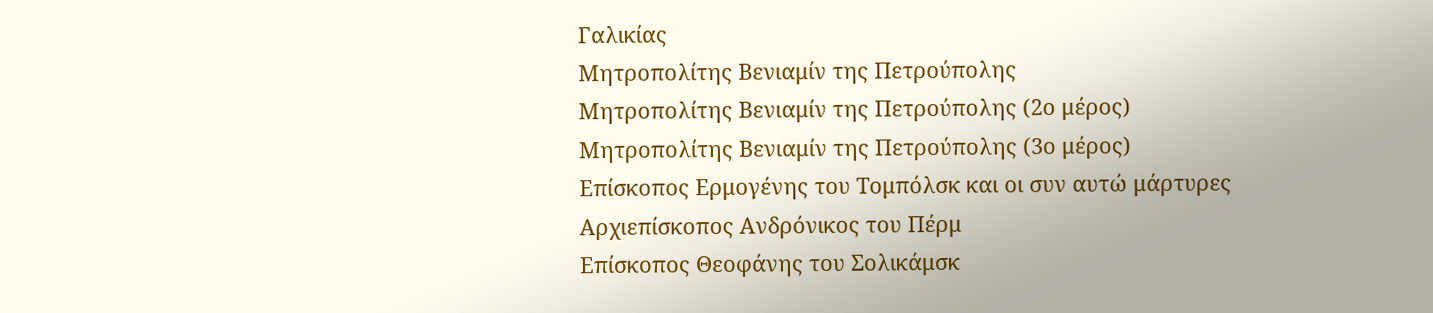Γαλικίας
Μητροπολίτης Βενιαμίν της Πετρούπολης
Μητροπολίτης Βενιαμίν της Πετρούπολης (2ο μέρος)
Μητροπολίτης Βενιαμίν της Πετρούπολης (3ο μέρος)
Επίσκοπος Ερμογένης του Τομπόλσκ και οι συν αυτώ μάρτυρες
Αρχιεπίσκοπος Ανδρόνικος του Πέρμ
Επίσκοπος Θεοφάνης του Σολικάμσκ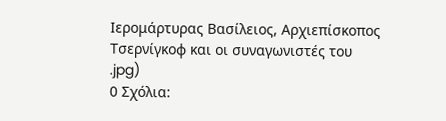Ιερομάρτυρας Βασίλειος, Αρχιεπίσκοπος Τσερνίγκοφ και οι συναγωνιστές του
.jpg)
0 Σχόλια: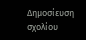Δημοσίευση σχολίου